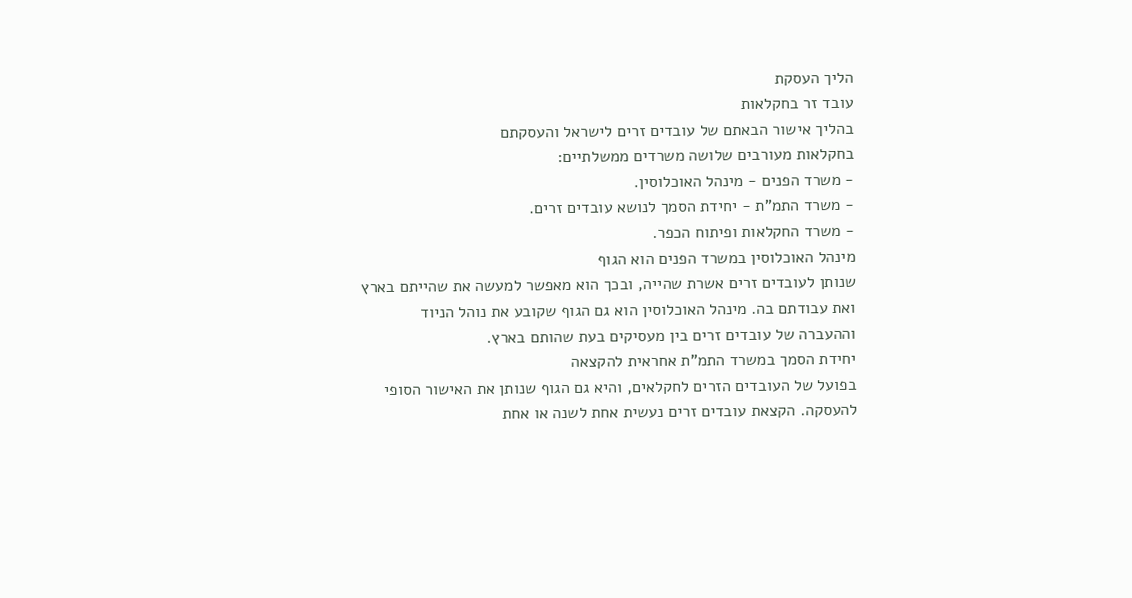הליך העסקת
עובד זר בחקלאות
בהליך אישור הבאתם של עובדים זרים לישראל והעסקתם
בחקלאות מעורבים שלושה משרדים ממשלתיים:
- משרד הפנים - מינהל האוכלוסין.
- משרד התמ"ת - יחידת הסמך לנושא עובדים זרים.
- משרד החקלאות ופיתוח הכפר.
מינהל האוכלוסין במשרד הפנים הוא הגוף
שנותן לעובדים זרים אשרת שהייה, ובכך הוא מאפשר למעשה את שהייתם בארץ
ואת עבודתם בה. מינהל האוכלוסין הוא גם הגוף שקובע את נוהל הניוד
וההעברה של עובדים זרים בין מעסיקים בעת שהותם בארץ.
יחידת הסמך במשרד התמ"ת אחראית להקצאה
בפועל של העובדים הזרים לחקלאים, והיא גם הגוף שנותן את האישור הסופי
להעסקה. הקצאת עובדים זרים נעשית אחת לשנה או אחת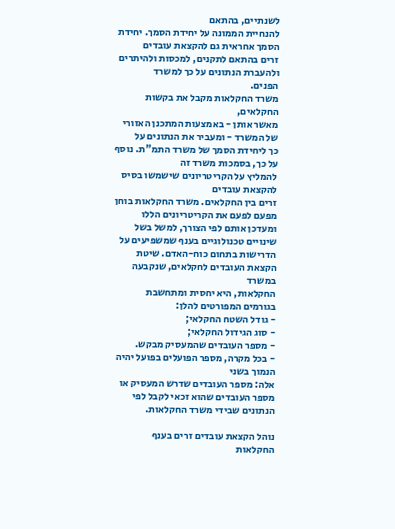לשנתיים, בהתאם
להנחיית הממונה על יחידת הסמך. יחידת הסמך אחראית גם להקצאת עובדים
זרים בהתאם לתקנים, למכסות ולהיתרים ולהעברת הנתונים על כך למשרד
הפנים.
משרד החקלאות מקבל את בקשות החקלאים,
מאשר אותן - באמצעות המתכנן האזורי של המשרד - ומעביר את הנתונים על
כך ליחידת הסמך של משרד התמ"ת. נוסף על כך, בסמכות משרד זה
להמליץ על הקריטריונים שישמשו בסיס להקצאת עובדים
זרים בין החקלאים. משרד החקלאות בוחן מפעם לפעם את הקריטריונים הללו
ומעדכן אותם לפי הצורך, למשל בשל שינויים טכנולוגיים בענף שמשפיעים על
הדרישות בתחום כוח-האדם. שיטת הקצאת העובדים לחקלאים, שנקבעה במשרד
החקלאות, היא יחסית ומתחשבת בגורמים המפורטים להלן:
- גודל השטח החקלאי;
- סוג הגידול החקלאי;
- מספר העובדים שהמעסיק מבקש.
- בכל מקרה, מספר הפועלים בפועל יהיה הנמוך בשני
אלה: מספר העובדים שדרש המעסיק או מספר העובדים שהוא זכאי לקבל לפי
הנתונים שבידי משרד החקלאות.

נוהל הקצאת עובדים זרים בענף
החקלאות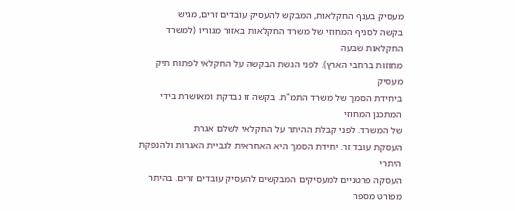מעסיק בענף החקלאות, המבקש להעסיק עובדים זרים, מגיש
בקשה לסניף המחוזי של משרד החקלאות באזור מגוריו (למשרד החקלאות שבעה
מחוזות ברחבי הארץ). לפני הגשת הבקשה על החקלאי לפתוח תיק מעסיק
ביחידת הסמך של משרד התמ"ת. בקשה זו נבדקת ומאושרת בידי המתכנן המחוזי
של המשרד. לפני קבלת ההיתר על החקלאי לשלם אגרת
העסקת עובד זר. יחידת הסמך היא האחראית לגביית האגרות ולהנפקת היתרי
העסקה פרטניים למעסיקים המבקשים להעסיק עובדים זרים. בהיתר מפורט מספר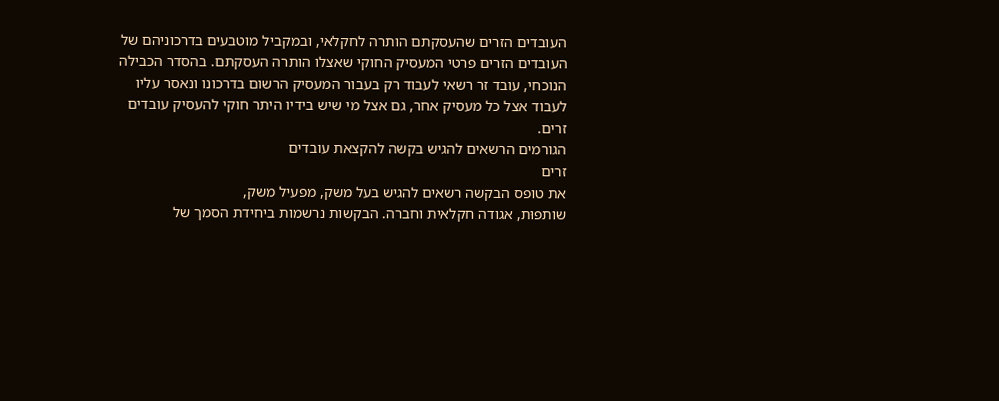העובדים הזרים שהעסקתם הותרה לחקלאי, ובמקביל מוטבעים בדרכוניהם של
העובדים הזרים פרטי המעסיק החוקי שאצלו הותרה העסקתם. בהסדר הכבילה
הנוכחי, עובד זר רשאי לעבוד רק בעבור המעסיק הרשום בדרכונו ונאסר עליו
לעבוד אצל כל מעסיק אחר, גם אצל מי שיש בידיו היתר חוקי להעסיק עובדים
זרים.
הגורמים הרשאים להגיש בקשה להקצאת עובדים
זרים
את טופס הבקשה רשאים להגיש בעל משק, מפעיל משק,
שותפוּת, אגודה חקלאית וחברה. הבקשות נרשמות ביחידת הסמך של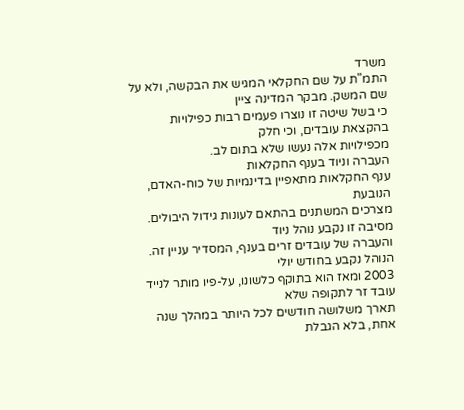משרד
התמ"ת על שם החקלאי המגיש את הבקשה, ולא על שם המשק. מבקר המדינה ציין
כי בשל שיטה זו נוצרו פעמים רבות כפילויות בהקצאת עובדים, וכי חלק
מכפילויות אלה נעשו שלא בתום לב.
העברה וניוד בענף החקלאות
ענף החקלאות מתאפיין בדינמיות של כוח-האדם, הנובעת
מצרכים המשתנים בהתאם לעונות גידול היבולים. מסיבה זו נקבע נוהל ניוד
והעברה של עובדים זרים בענף, המסדיר עניין זה. הנוהל נקבע בחודש יולי
2003 ומאז הוא בתוקף כלשונו, על-פיו מותר לנייד עובד זר לתקופה שלא
תארך משלושה חודשים לכל היותר במהלך שנה אחת, בלא הגבלת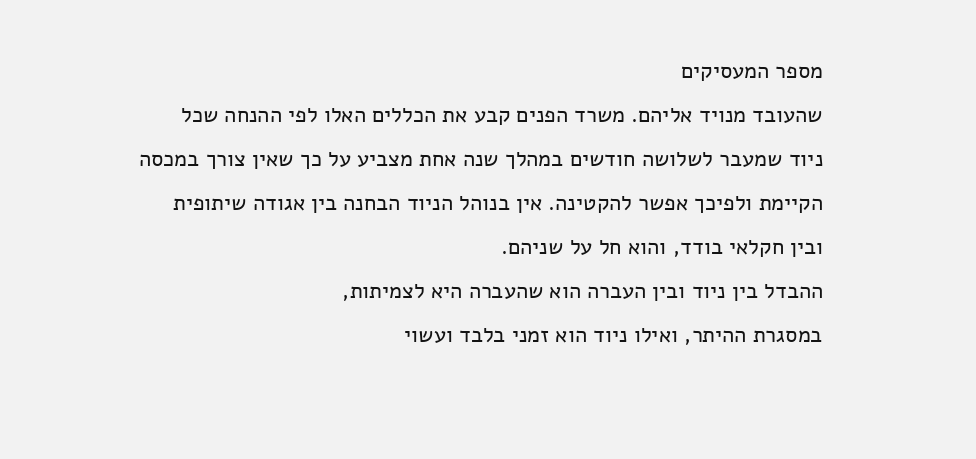מספר המעסיקים
שהעובד מנויד אליהם. משרד הפנים קבע את הכללים האלו לפי ההנחה שכל
ניוד שמעבר לשלושה חודשים במהלך שנה אחת מצביע על כך שאין צורך במכסה
הקיימת ולפיכך אפשר להקטינה. אין בנוהל הניוד הבחנה בין אגודה שיתופית
ובין חקלאי בודד, והוא חל על שניהם.
ההבדל בין ניוד ובין העברה הוא שהעברה היא לצמיתות,
במסגרת ההיתר, ואילו ניוד הוא זמני בלבד ועשוי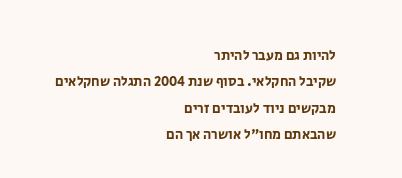להיות גם מעבר להיתר
שקיבל החקלאי. בסוף שנת 2004 התגלה שחקלאים מבקשים ניוד לעובדים זרים
שהבאתם מחו"ל אושרה אך הם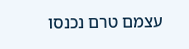עצמם טרם נכנסו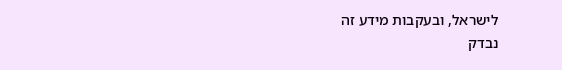לישראל, ובעקבות מידע זה
נבדק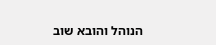הנוהל והובא שוב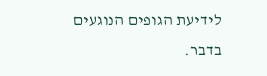לידיעת הגופים הנוגעים בדבר.